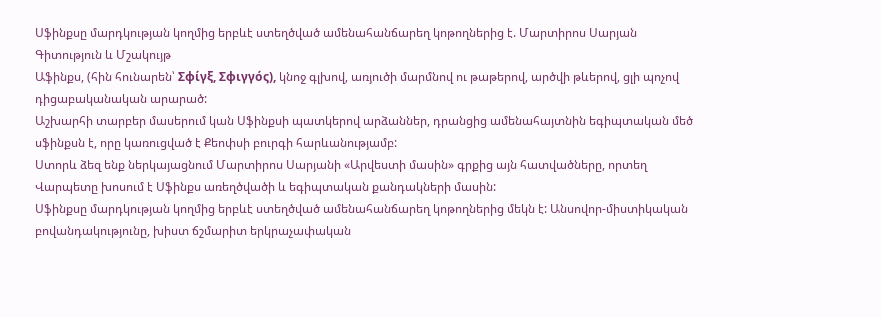Սֆինքսը մարդկության կողմից երբևէ ստեղծված ամենահանճարեղ կոթողներից է. Մարտիրոս Սարյան
Գիտություն և Մշակույթ
Աֆինքս, (հին հունարեն՝ Σφίγξ, Σφιγγός), կնոջ գլխով, առյուծի մարմնով ու թաթերով, արծվի թևերով, ցլի պոչով դիցաբականական արարած:
Աշխարհի տարբեր մասերում կան Սֆինքսի պատկերով արձաններ, դրանցից ամենահայտնին եգիպտական մեծ սֆինքսն է, որը կառուցված է Քեոփսի բուրգի հարևանությամբ:
Ստորև ձեզ ենք ներկայացնում Մարտիրոս Սարյանի «Արվեստի մասին» գրքից այն հատվածները, որտեղ Վարպետը խոսում է Սֆինքս առեղծվածի և եգիպտական քանդակների մասին:
Սֆինքսը մարդկության կողմից երբևէ ստեղծված ամենահանճարեղ կոթողներից մեկն է: Անսովոր-միստիկական բովանդակությունը, խիստ ճշմարիտ երկրաչափական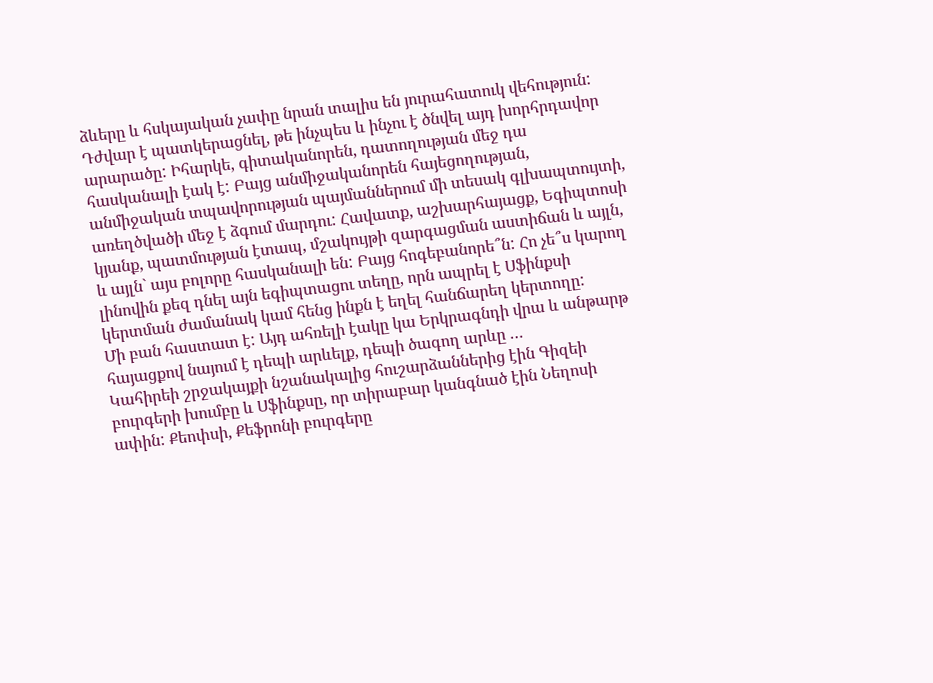ձևերը և հսկայական չափը նրան տալիս են յուրահատուկ վեհություն: Դժվար է պատկերացնել, թե ինչպես և ինչու է ծնվել այդ խորհրդավոր արարածը: Իհարկե, գիտականորեն, դատողության մեջ դա հասկանալի էակ է: Բայց անմիջականորեն հայեցողության, անմիջական տպավորության պայմաններում մի տեսակ գլխապտույտի, առեղծվածի մեջ է ձգում մարդու: Հավատք, աշխարհայացք, Եգիպտոսի կյանք, պատմության էտապ, մշակույթի զարգացման աստիճան և այլն, և այլն` այս բոլորը հասկանալի են: Բայց հոգեբանորե՞ն: Հո չե՞ս կարող լինովին քեզ դնել այն եգիպտացու տեղը, որն ապրել է Սֆինքսի կերտման ժամանակ կամ հենց ինքն է եղել հանճարեղ կերտողը:
Մի բան հաստատ է: Այդ ահռելի էակը կա Երկրագնդի վրա և անթարթ հայացքով նայում է դեպի արևելք, դեպի ծագող արևը …
Կահիրեի շրջակայքի նշանակալից հուշարձաններից էին Գիզեի բուրգերի խումբը և Սֆինքսը, որ տիրաբար կանգնած էին Նեղոսի ափին: Քեոփսի, Քեֆրոնի բուրգերը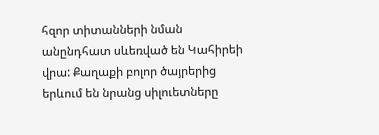հզոր տիտանների նման անընդհատ սևեռված են Կահիրեի վրա: Քաղաքի բոլոր ծայրերից երևում են նրանց սիլուետները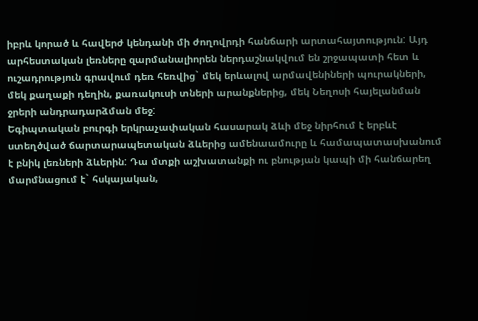իբրև կորած և հավերժ կենդանի մի ժողովրդի հանճարի արտահայտություն: Այդ արհեստական լեռները զարմանալիորեն ներդաշնակվում են շրջապատի հետ և ուշադրություն գրավում դեռ հեռվից` մեկ երևալով արմավենիների պուրակների, մեկ քաղաքի դեղին, քառակուսի տների արանքներից, մեկ Նեղոսի հայելանման ջրերի անդրադարձման մեջ:
Եգիպտական բուրգի երկրաչափական հասարակ ձևի մեջ նիրհում է երբևէ ստեղծված ճարտարապետական ձևերից ամենաամուրը և համապատասխանում է բնիկ լեռների ձևերին: Դա մտքի աշխատանքի ու բնության կապի մի հանճարեղ մարմնացում է` հսկայական,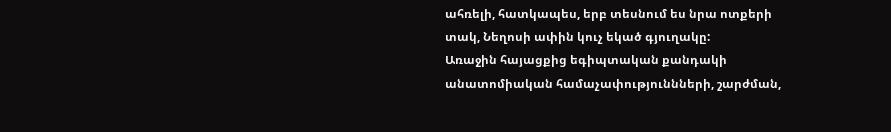ահռելի, հատկապես, երբ տեսնում ես նրա ոտքերի տակ, Նեղոսի ափին կուչ եկած գյուղակը:
Առաջին հայացքից եգիպտական քանդակի անատոմիական համաչափություննների, շարժման,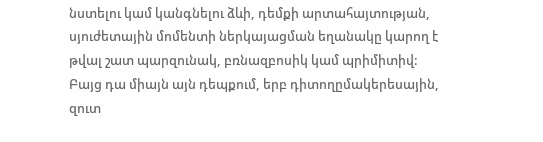նստելու կամ կանգնելու ձևի, դեմքի արտահայտության, սյուժետային մոմենտի ներկայացման եղանակը կարող է թվալ շատ պարզունակ, բռնազբոսիկ կամ պրիմիտիվ: Բայց դա միայն այն դեպքում, երբ դիտողըմակերեսային, զուտ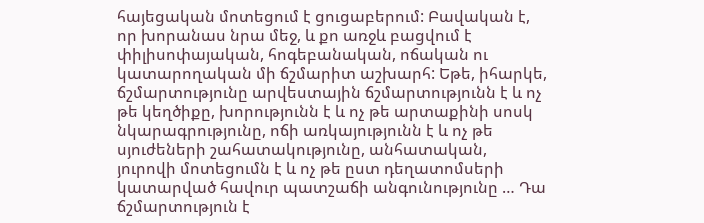հայեցական մոտեցում է ցուցաբերում: Բավական է, որ խորանաս նրա մեջ, և քո առջև բացվում է փիլիսոփայական, հոգեբանական, ոճական ու կատարողական մի ճշմարիտ աշխարհ: Եթե, իհարկե, ճշմարտությունը արվեստային ճշմարտությունն է և ոչ թե կեղծիքը, խորությունն է և ոչ թե արտաքինի սոսկ նկարագրությունը, ոճի առկայությունն է և ոչ թե սյուժեների շահատակությունը, անհատական, յուրովի մոտեցումն է և ոչ թե ըստ դեղատոմսերի կատարված հավուր պատշաճի անգունությունը … Դա ճշմարտություն է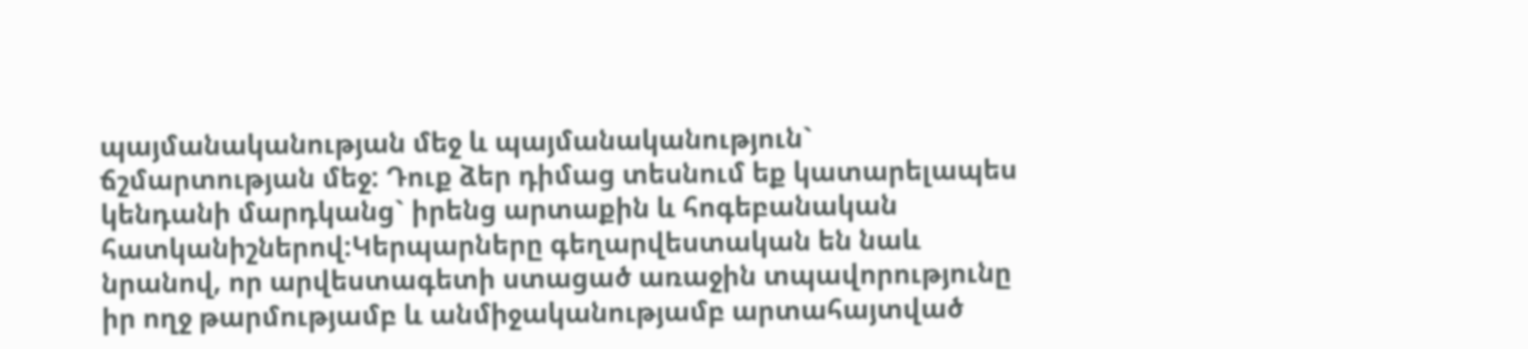պայմանականության մեջ և պայմանականություն` ճշմարտության մեջ: Դուք ձեր դիմաց տեսնում եք կատարելապես կենդանի մարդկանց` իրենց արտաքին և հոգեբանական հատկանիշներով:Կերպարները գեղարվեստական են նաև նրանով, որ արվեստագետի ստացած առաջին տպավորությունը իր ողջ թարմությամբ և անմիջականությամբ արտահայտված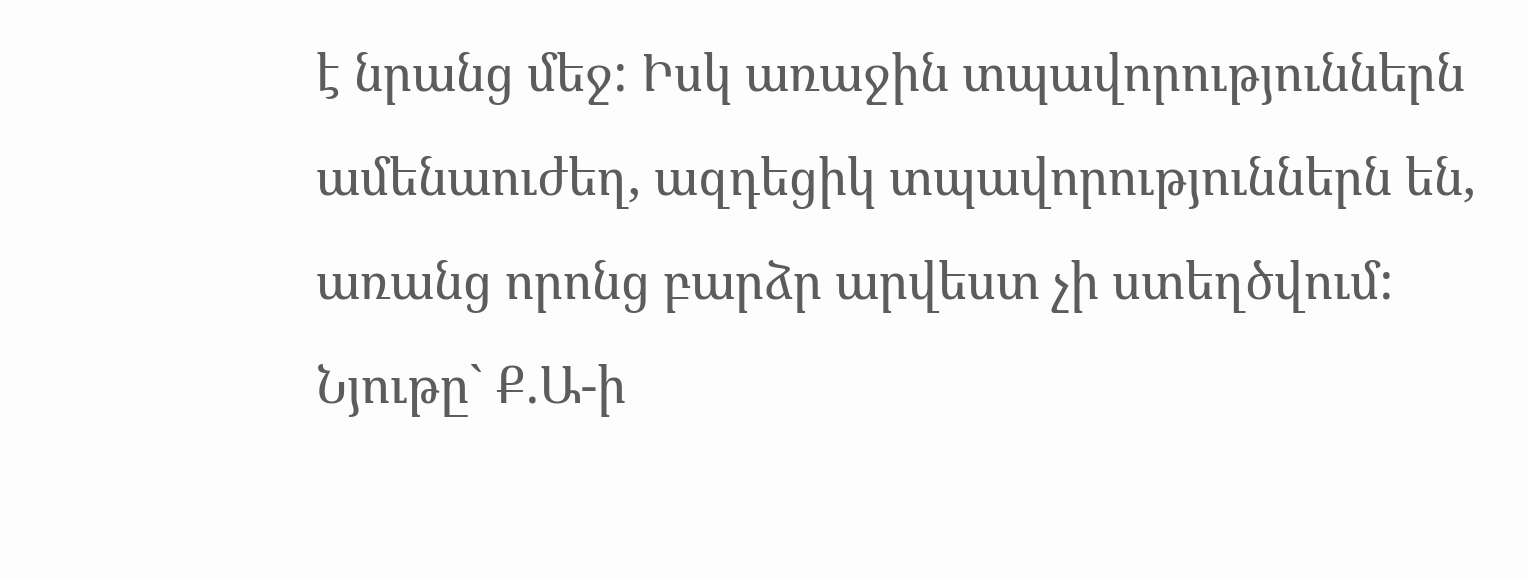է նրանց մեջ: Իսկ առաջին տպավորություններն ամենաուժեղ, ազդեցիկ տպավորություններն են, առանց որոնց բարձր արվեստ չի ստեղծվում:
Նյութը` Ք.Ա-ի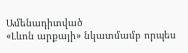Ամենադիտված
«Լևոն արքայի» նկատմամբ որպես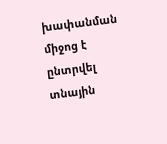խափանման միջոց է ընտրվել տնային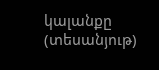կալանքը (տեսանյութ)